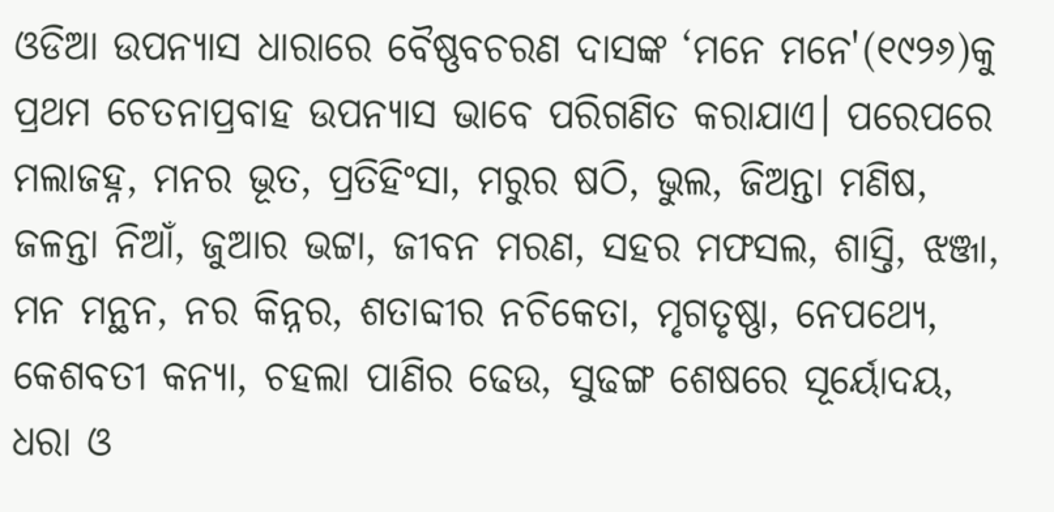ଓଡିଆ ଉପନ୍ୟାସ ଧାରାରେ ବୈଷ୍ଣବଚରଣ ଦାସଙ୍କ ‘ମନେ ମନେ'(୧୯୨୬)କୁ ପ୍ରଥମ ଚେତନାପ୍ରବାହ ଉପନ୍ୟାସ ଭାବେ ପରିଗଣିତ କରାଯାଏ। ପରେପରେ ମଲାଜହ୍ନ, ମନର ଭୂତ, ପ୍ରତିହିଂସା, ମରୁର ଷଠି, ଭୁଲ, ଜିଅନ୍ତା ମଣିଷ, ଜଳନ୍ତା ନିଆଁ, ଜୁଆର ଭଟ୍ଟା, ଜୀବନ ମରଣ, ସହର ମଫସଲ, ଶାସ୍ତି, ଝଞ୍ଜା, ମନ ମନ୍ଥନ, ନର କିନ୍ନର, ଶତାବ୍ଦୀର ନଚିକେତା, ମୃଗତୃଷ୍ଣା, ନେପଥ୍ୟେ, କେଶବତୀ କନ୍ୟା, ଚହଲା ପାଣିର ଢେଉ, ସୁଢଙ୍ଗ ଶେଷରେ ସୂର୍ୟୋଦୟ, ଧରା ଓ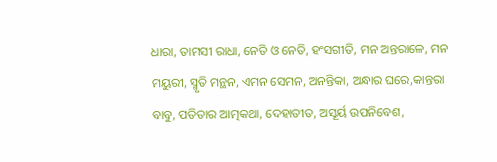ଧାରା, ତାମସୀ ରାଧା, ନେତି ଓ ନେତି, ହଂସଗୀତି, ମନ ଅନ୍ତରାଳେ, ମନ ମୟୁରୀ, ସ୍ମୃତି ମନ୍ଥନ, ଏମନ ସେମନ, ଅନନ୍ତିକା, ଅନ୍ଧାର ଘରେ,କାନ୍ତରା ବାବୁ, ପତିତାର ଆତ୍ମକଥା, ଦେହାତୀତ, ଅସୂର୍ୟ ଉପନିବେଶ,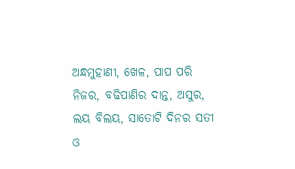ଅନ୍ଧମୁହାଣୀ, ଖେଳ, ପାପ ପରି ନିଜର, ବଢିପାଣିର ଦାନ୍ତ, ଅସୁର, ଲୟ ବିଲୟ, ସାତୋଟି ଦିନର ସତୀ ଓ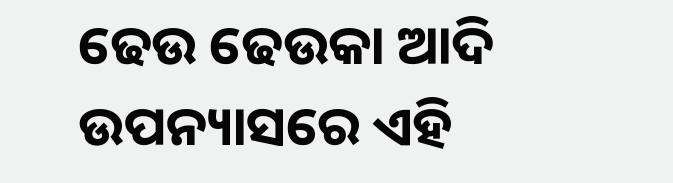ଢେଉ ଢେଉକା ଆଦି ଉପନ୍ୟାସରେ ଏହି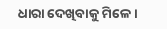ଧାରା ଦେଖିବାକୁ ମିଳେ।